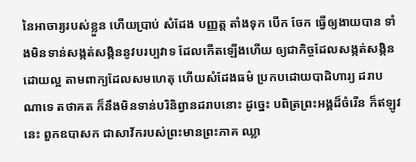នៃអាចារ្យរបស់ខ្លួន ហើយប្រាប់ សំដែង បញ្ញត្ត តាំងទុក បើក ចែក ធ្វើឲ្យងាយបាន ទាំងមិនទាន់សង្កត់សង្កិននូវបរប្បវាទ ដែលកើតឡើងហើយ ឲ្យជាកិច្ចដែលសង្កត់សង្កិនដោយល្អ តាមពាក្យដែលសមហេតុ ហើយសំដែងធម៌ ប្រកបដោយបាដិហារ្យ ដរាបណាទេ តថាគត ក៏នឹងមិនទាន់បរិនិព្វានដរាបនោះ ដូច្នេះ បពិត្រព្រះអង្គដ៏ចំរើន ក៏ឥឡូវនេះ ពួកឧបាសក ជាសាវ័ករបស់ព្រះមានព្រះភាគ ឈ្លា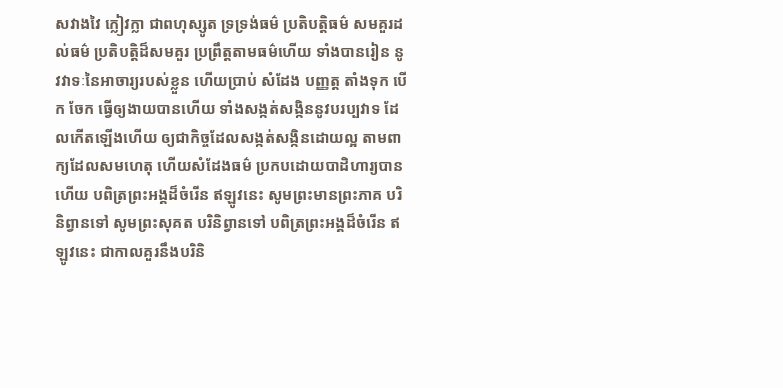សវាងវៃ ក្លៀវក្លា ជាពហុស្សូត ទ្រទ្រង់ធម៌ ប្រតិបត្តិធម៌ សមគួរដល់ធម៌ ប្រតិបត្តិដ៏សមគួរ ប្រព្រឹត្តតាមធម៌ហើយ ទាំងបានរៀន នូវវាទៈនៃអាចារ្យរបស់ខ្លួន ហើយប្រាប់ សំដែង បញ្ញត្ត តាំងទុក បើក ចែក ធ្វើឲ្យងាយបានហើយ ទាំងសង្កត់សង្កិននូវបរប្បវាទ ដែលកើតឡើងហើយ ឲ្យជាកិច្ចដែលសង្កត់សង្កិនដោយល្អ តាមពាក្យដែលសមហេតុ ហើយសំដែងធម៌ ប្រកបដោយបាដិហារ្យបានហើយ បពិត្រព្រះអង្គដ៏ចំរើន ឥឡូវនេះ សូមព្រះមានព្រះភាគ បរិនិព្វានទៅ សូមព្រះសុគត បរិនិព្វានទៅ បពិត្រព្រះអង្គដ៏ចំរើន ឥឡូវនេះ ជាកាលគួរនឹងបរិនិ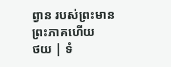ព្វាន របស់ព្រះមានព្រះភាគហើយ
ថយ | ទំ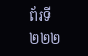ព័រទី ២២២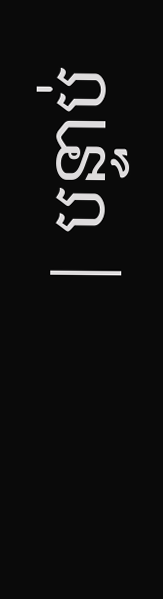| បន្ទាប់